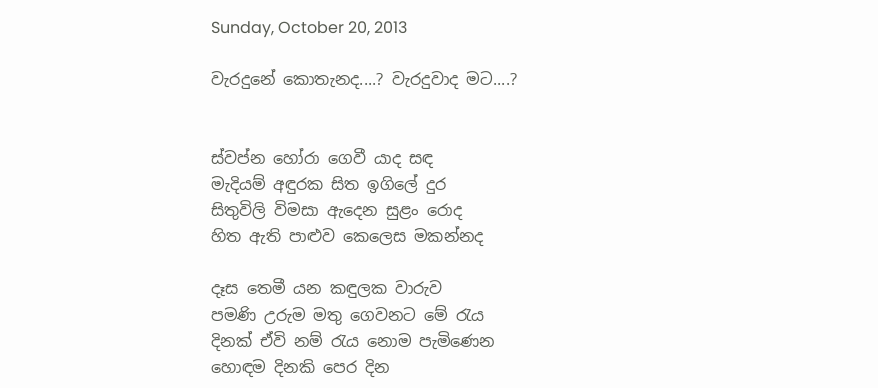Sunday, October 20, 2013

වැරදුනේ කොතැනද....? වැරදුවාද මට....?


ස්වප්න හෝරා ගෙවී යාද සඳ
මැදියම් අඳුරක සිත ඉගිලේ දුර
සිතුවිලි විමසා ඇදෙන සුළං රොද
හිත ඇති පාළුව කෙලෙස මකන්නද

දෑස තෙමී යන කඳුලක වාරුව
පමණි උරුම මතු ගෙවනට මේ රැය
දිනක් ඒවි නම් රැය නොම පැමිණෙන
හොඳම දිනකි පෙර දින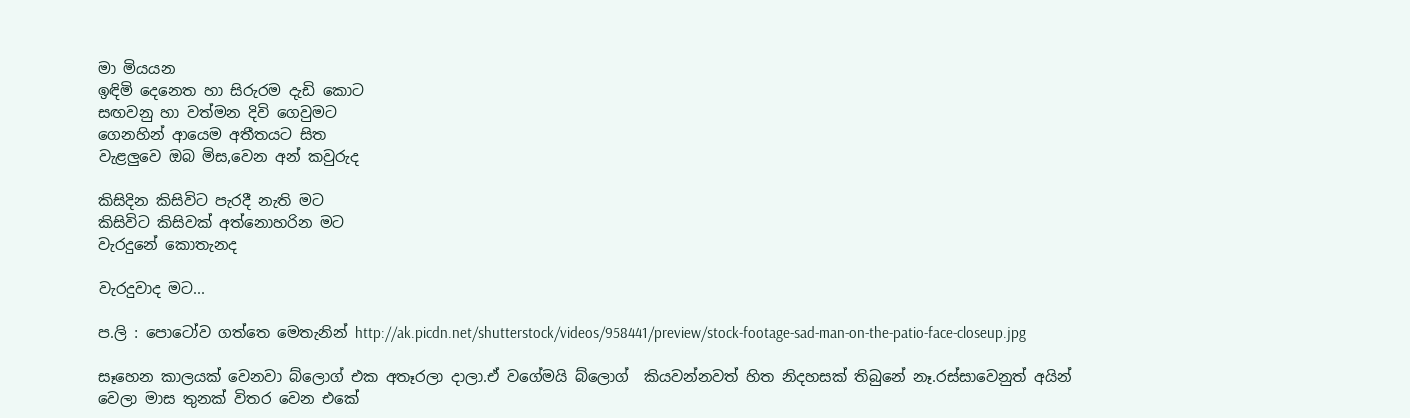මා මියයන
ඉඳිමි දෙනෙත හා සිරුරම දැඩි කොට
සඟවනු හා වත්මන දිවි ගෙවුමට
ගෙනහින් ආයෙම අතීතයට සිත
වැළලුවෙ ඔබ මිස,වෙන අන් කවුරුද

කිසිදින කිසිවිට පැරදී නැති මට
කිසිවිට කිසිවක් අත්නොහරින මට
වැරදුනේ කොතැනද

වැරදුවාද මට...

ප.ලි : පොටෝව ගත්තෙ මෙතැනින් http://ak.picdn.net/shutterstock/videos/958441/preview/stock-footage-sad-man-on-the-patio-face-closeup.jpg

සෑහෙන කාලයක් වෙනවා බ්ලොග් එක අතෑරලා දාලා.ඒ වගේමයි බ්ලොග්  කියවන්නවත් හිත නිදහසක් තිබුනේ නෑ.රස්සාවෙනුත් අයින් වෙලා මාස තුනක් විතර වෙන එකේ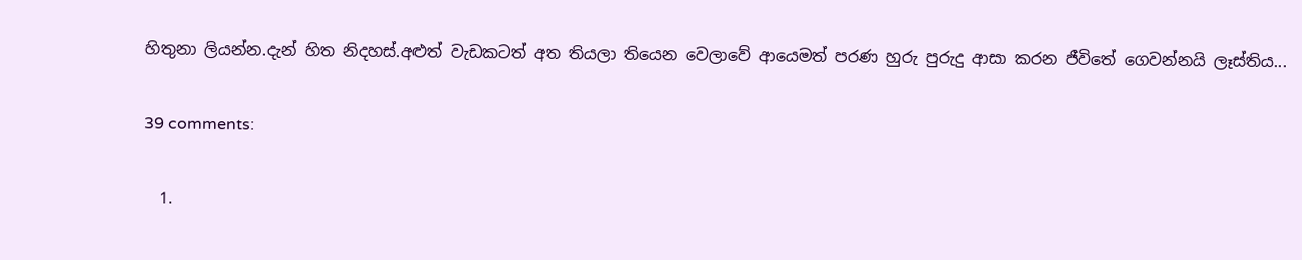හිතුනා ලියන්න.දැන් හිත නිදහස්.අළුත් වැඩකටත් අත තියලා තියෙන වෙලාවේ ආයෙමත් පරණ හුරු පුරුදු ආසා කරන ජීවිතේ ‍ගෙවන්නයි ලෑස්තිය...

39 comments:

  1.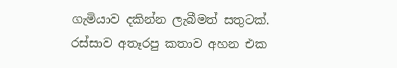ගැමියාව දකින්න ලැබීමත් සතුටක්. රස්සාව අතෑරපු කතාව අහන එක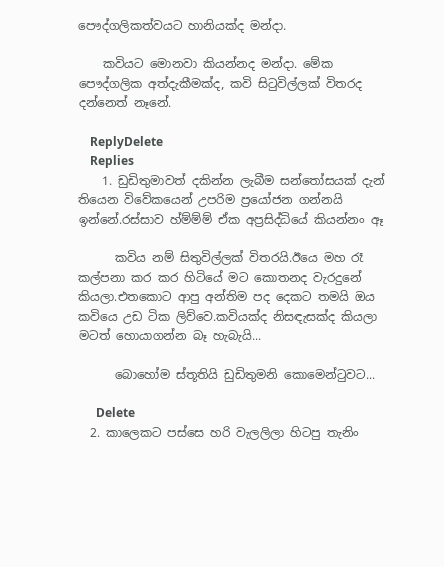පෞද්ගලිකත්වයට හානියක්ද මන්දා.

    කවියට මොනවා කියන්නද මන්දා. මේක පෞද්ගලික අත්දැකීමක්ද, කවි සි‍ටුවිල්ලක් විතරද දන්නෙත් නෑනේ.

    ReplyDelete
    Replies
    1. ඩුඩිතුමාවත් දකින්න ලැබීම සන්තෝසයක් දැන් තියෙන විවේකයෙන් උපරිම ප්‍රයෝජන ගන්නයි ඉන්නේ.රස්සාව හ්ම්ම්ම් ඒක අප්‍රසිද්ධියේ කියන්නං ඈ

      කවිය නම් සිතුවිල්ලක් විතරයි.ඊයෙ මහ රෑ කල්පනා කර කර හිටියේ මට කොතනද වැරදුනේ කියලා.එතකොට ආපු අන්තිම පද දෙකට තමයි ඔය කවියෙ උඩ ටික ලිව්වෙ.කවියක්ද නිසඳැසක්ද කියලා මටත් හොයාගන්න බෑ හැබැයි...

      බොහෝම ස්තූතියි ඩුඩිතුමනි කොමෙන්ටුවට...

      Delete
  2. කාලෙකට පස්සෙ හරි වැලලිලා හිටපු තැනිං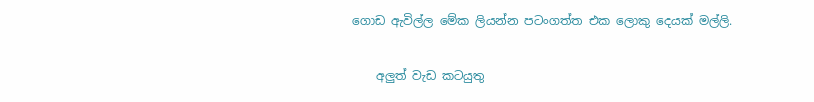ගොඩ ඇවිල්ල මේක ලියන්න පටංගත්ත එක ‍ලොකු දෙයක් මල්ලි.

    අලුත් වැඩ කටයුතු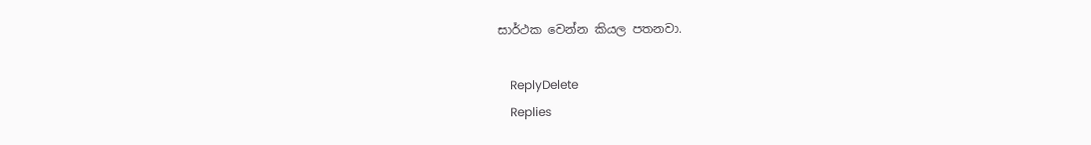සාර්ථක වෙන්න කියල පතනවා.

    ReplyDelete
    Replies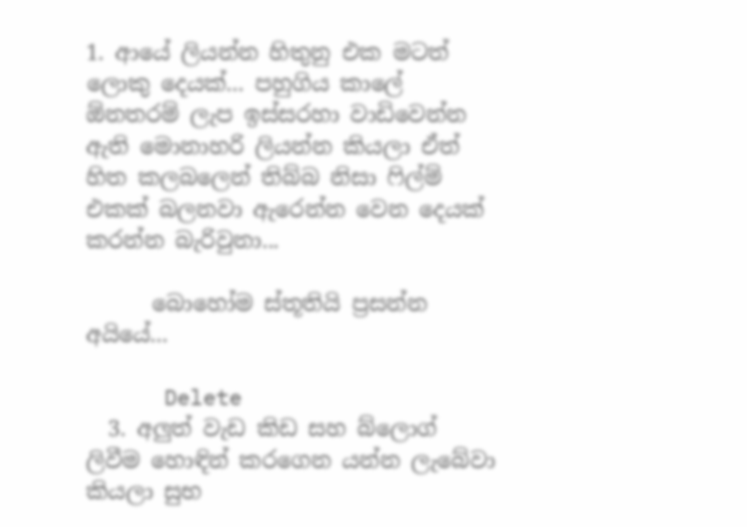1. ආයේ ලියන්න හිතුනු එක මටත් ලොකු දෙයක්... පහුගිය කාලේ ඕනතරම් ලැප ඉස්සරහා වාඩිවෙන්න ඇති මොනාහරි ලියන්න කියලා ඒත් හිත කලබලෙන් තිබ්බ නිසා ෆිල්ම් එකක් බලනවා ඇරෙන්න වෙන දෙයක් කරන්න බැරිවුනා...

      බොහෝම ස්තූතියි ප්‍රසන්න අයියේ...

      Delete
  3. අලුත් වැඩ කිඩ සහ බ්ලොග් ලිවීම හොඳින් කරගෙන යන්න ලැබේවා කියලා සුභ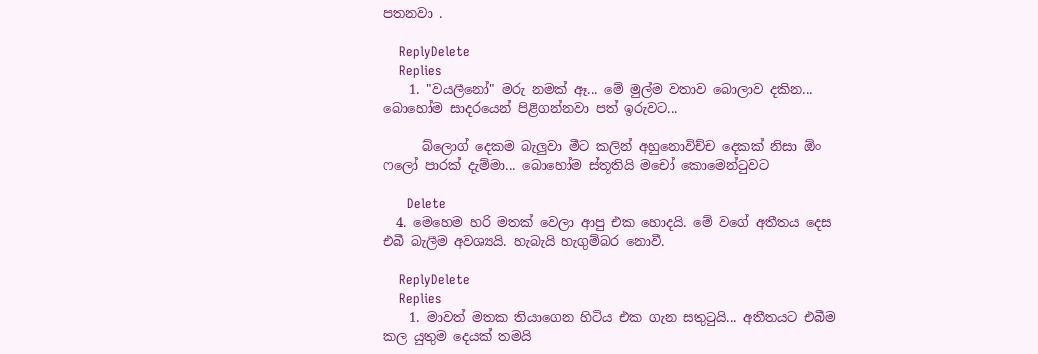පතනවා .

    ReplyDelete
    Replies
    1. "වයලීනෝ" මරු නමක් ඈ... මේ මුල්ම වතාව බොලාව දකින... බොහෝම සාදරයෙන් පිළිගන්නවා පත් ඉරුවට...

      බ්ලොග් දෙකම බැලුවා මීට කලින් අහුනොවිච්ච දෙකක් නිසා ඕං ෆලෝ පාරක් දැම්මා... බොහෝම ස්තූතියි මචෝ කොමෙන්ටුවට

      Delete
  4. මෙහෙම හරි මතක් වෙලා ආපු එක හොදයි. මේ වගේ අතීතය දෙස එබී බැලීම අවශ්‍යයි. හැබැයි හැගුම්බර නොවී.

    ReplyDelete
    Replies
    1. මාවත් මතක තියාගෙන හිටිය එක ගැන සතුටුයි... අතීතයට එබීම කල යුතුම දෙයක් තමයි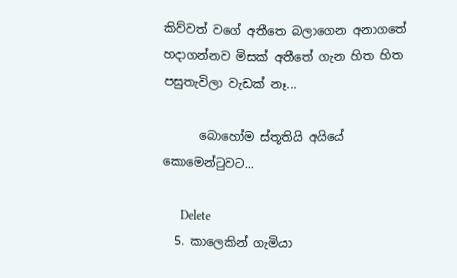කිව්වත් වගේ අතීතෙ බලාගෙන අනාගතේ හදාගන්නව මිසක් අතීතේ ගැන හිත හිත පසුතැවිලා වැඩක් නෑ...

      බොහෝම ස්තූතියි අයියේ කොමෙන්ටුවට...

      Delete
  5. කාලෙකින් ගැමියා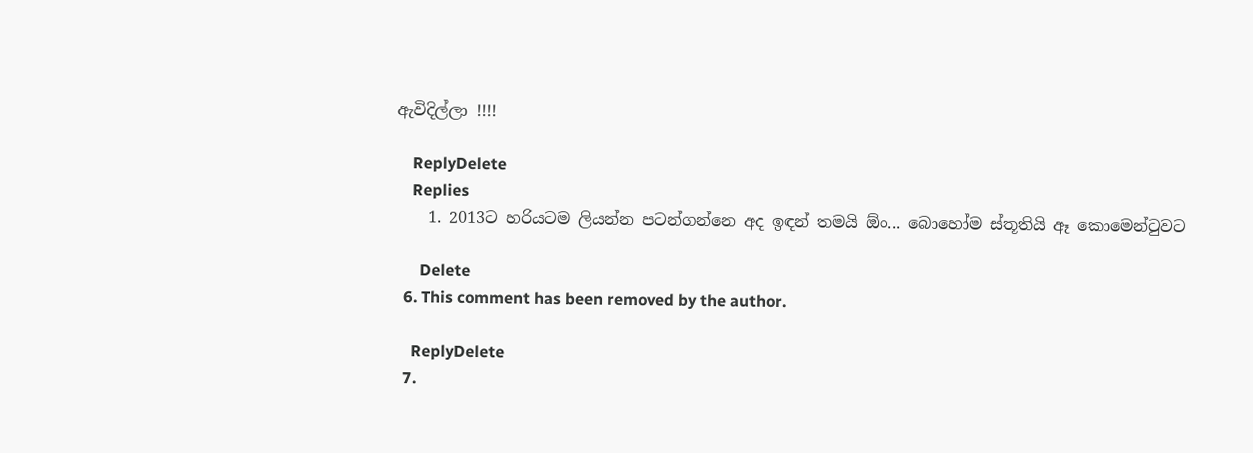ඇවිදිල්ලා !!!!

    ReplyDelete
    Replies
    1. 2013ට හරියටම ලියන්න පටන්ගන්නෙ අද ඉඳන් තමයි ඕං... බොහෝම ස්තූතියි ඈ කොමෙන්ටුවට

      Delete
  6. This comment has been removed by the author.

    ReplyDelete
  7.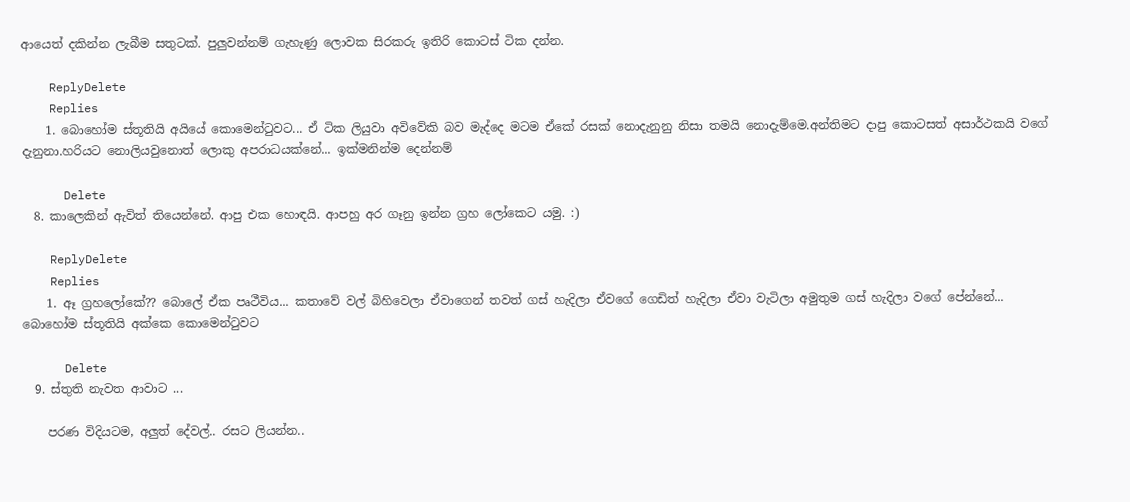ආයෙත් දකින්න ලැබීම සතුටක්. පුලුවන්නම් ගැහැණු ලොවක සිරකරු ඉතිරි කොටස් ටික දන්න.

    ReplyDelete
    Replies
    1. බොහෝම ස්තූතියි අයියේ කොමෙන්ටුවට... ඒ ටික ලියුවා අවිවේකි බව මැද්දෙ මටම ඒකේ රසක් නොදැනුනු නිසා තමයි නොදැම්මෙ.අන්තිමට දාපු කොටසත් අසාර්ථකයි වගේ දැනුනා.හරියට නොලියවුනොත් ලොකු අපරාධයක්නේ... ඉක්මනින්ම දෙන්නම්

      Delete
  8. කාලෙකින් ඇවිත් තියෙන්නේ. ආපු එක හොඳයි. ආපහු අර ගෑනු ඉන්න ග්‍රහ ලෝකෙට යමු. :)

    ReplyDelete
    Replies
    1. ඈ ග්‍රහලෝකේ?? බොලේ ඒක පෘථීවිය... කතාවේ වල් බිහිවෙලා ඒවාගෙන් තවත් ගස් හැදිලා ඒවගේ ගෙඩිත් හැදිලා ඒවා වැටිලා අමුතුම ගස් හැදිලා වගේ පේන්නේ... බොහෝම ස්තූතියි අක්කෙ කොමෙන්ටුවට

      Delete
  9. ස්තුති නැවත ආවාට ...

    පරණ විදියටම, අලුත් දේවල්.. රසට ලියන්න..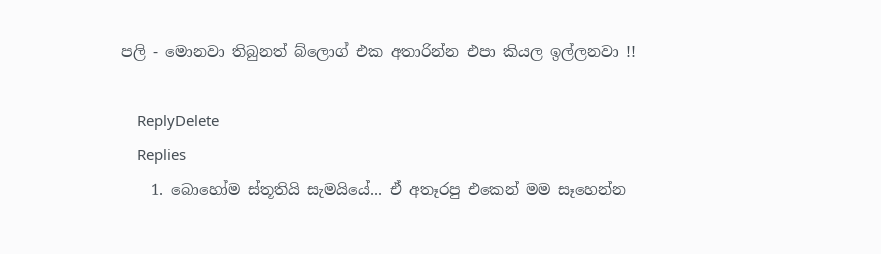පලි - මොනවා තිබුනත් බ්ලොග් එක අතාරින්න එපා කියල ඉල්ලනවා !!

    ReplyDelete
    Replies
    1. බොහෝම ස්තූතියි සැමයියේ... ඒ අතෑරපු එකෙන් මම සෑහෙන්න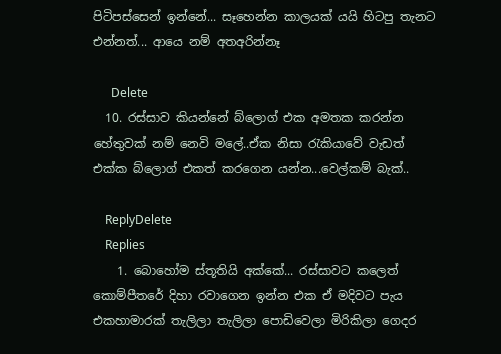පිටිපස්සෙන් ඉන්නේ... සෑහෙන්න කාලයක් යයි හිටපු තැනට එන්නත්... ආයෙ නම් අතඅරින්නෑ

      Delete
  10. රස්සාව කියන්නේ බ්ලොග් එක අමතක කරන්න හේතුවක් නම් නෙවි මලේ..ඒක නිසා රැකියාවේ වැඩත් එක්ක බ්ලොග් එකත් කරගෙන යන්න...වෙල්කම් බැක්..

    ReplyDelete
    Replies
    1. බොහෝම ස්තූතියි අක්කේ... රස්සාවට කලෙත් කොම්පීතරේ දිහා රවාගෙන ඉන්න එක ඒ මදිවට පැය එකහාමාරක් තැලිලා තැලිලා පොඩිවෙලා මිරිකිලා ගෙදර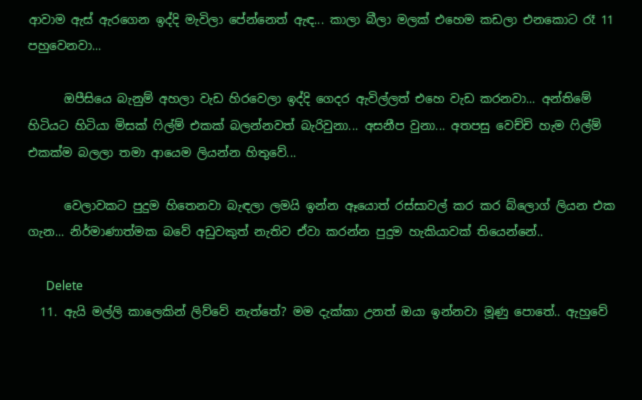ආවාම ඇස් ඇරගෙන ඉද්දි මැවිලා පේන්නෙත් ඇඳ... කාලා බීලා මලක් එහෙම කඩලා එනකොට රෑ 11 පහුවෙනවා...

      ඔපීසියෙ බැනුම් අහලා වැඩ හිරවෙලා ඉද්දි ගෙදර ඇවිල්ලත් එහෙ වැඩ කරනවා... අන්තිමේ හිටියට හිටියා මිසක් ෆිල්ම් එකක් බලන්නවත් බැරිවුනා... අසනීප වුනා... අතපසු වෙච්චි හැම ෆිල්ම් එකක්ම බලලා තමා ආයෙම ලියන්න හිතුවේ...

      වෙලාවකට පුදුම හිතෙනවා බැඳලා ලමයි ඉන්න ඈයොත් රස්සාවල් කර කර බ්ලොග් ලියන එක ගැන... නිර්මාණාත්මක බවේ අඩුවකුත් නැතිව ඒවා කරන්න පුදුම හැකියාවක් තියෙන්නේ..

      Delete
  11. ඇයි මල්ලි කාලෙකින් ලිව්වේ නැත්තේ? මම දැක්කා උනත් ඔයා ඉන්නවා මූණු පොතේ.. ඇහුවේ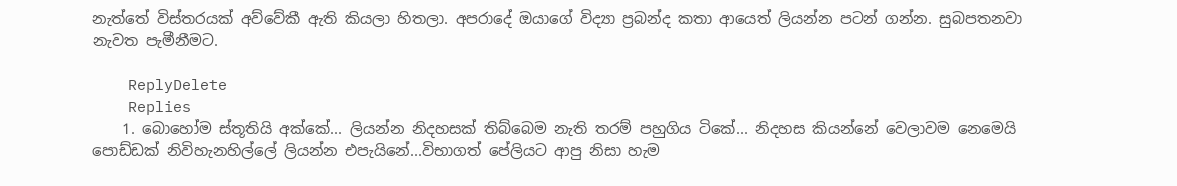නැත්තේ විස්තරයක් අව්වේකී ඇති කියලා හිතලා. අපරාදේ ඔයාගේ විද්‍යා ප්‍රබන්ද කතා ආයෙත් ලියන්න පටන් ගන්න. සුබපතනවා නැවත පැමීනීමට.

    ReplyDelete
    Replies
    1. බොහෝම ස්තූතියි අක්කේ... ලියන්න නිදහසක් තිබ්බෙම නැති තරම් පහුගිය ටිකේ... නිදහස කියන්නේ වෙලාවම නෙමෙයි පොඩ්ඩක් නිවිහැනහිල්ලේ ලියන්න එපැයිනේ...විභාගත් පේලියට ආපු නිසා හැම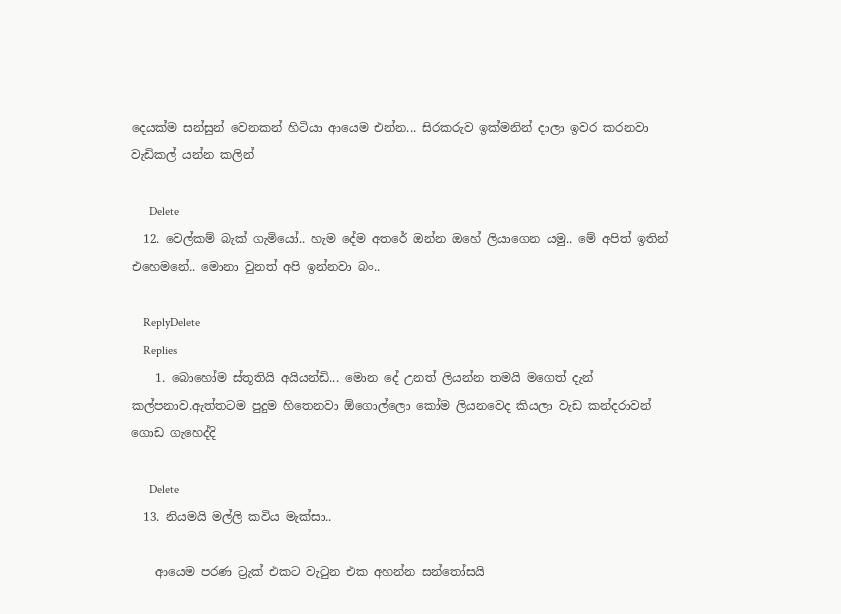දෙයක්ම සන්සුන් වෙනකන් හිටියා ආයෙම එන්න... සිරකරුව ඉක්මනින් දාලා ඉවර කරනවා වැඩිකල් යන්න කලින්

      Delete
  12. වෙල්කම් බැක් ගැමියෝ.. හැම දේම අතරේ ඔන්න ඔහේ ලියාගෙන යමු.. මේ අපිත් ඉතින් එහෙමනේ.. මොනා වුනත් අපි ඉන්නවා බං..

    ReplyDelete
    Replies
    1. බොහෝම ස්තූතියි අයියන්ඩි... මොන දේ උනත් ලියන්න තමයි මගෙත් දැන් කල්පනාව.ඇත්තටම පුදුම හිතෙනවා ඕගොල්ලො කෝම ලියනවෙද කියලා වැඩ කන්දරාවන් ගොඩ ගැහෙද්දි

      Delete
  13. නියමයි මල්ලි කවිය මැක්සා..

    ආයෙම පරණ ට්‍රැක් එකට වැටුන එක අහන්න සන්තෝසයි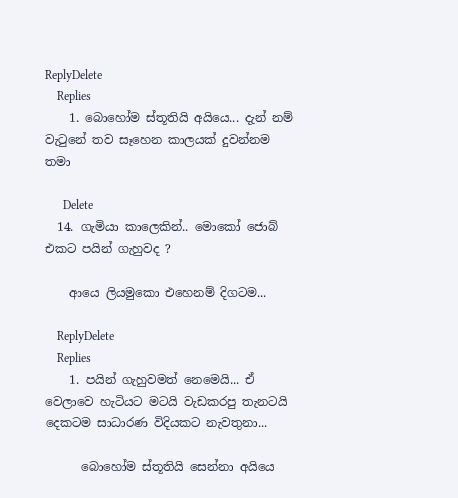ReplyDelete
    Replies
    1. බොහෝම ස්තූතියි අයියෙ... දැන් නම් වැටුනේ තව සෑහෙන කාලයක් දුවන්නම තමා

      Delete
  14. ගැමියා කාලෙකින්.. මොකෝ ජොබ් එකට පයින් ගැහුවද ?

    ආයෙ ලියමුකො එහෙනම් දිගටම...

    ReplyDelete
    Replies
    1. පයින් ගැහුවමත් නෙමෙයි... ඒ වෙලාවෙ හැටියට මටයි වැඩකරපු තැනටයි දෙකටම සාධාරණ විදියකට නැවතුනා...

      බොහෝම ස්තූතියි සෙන්නා අයියෙ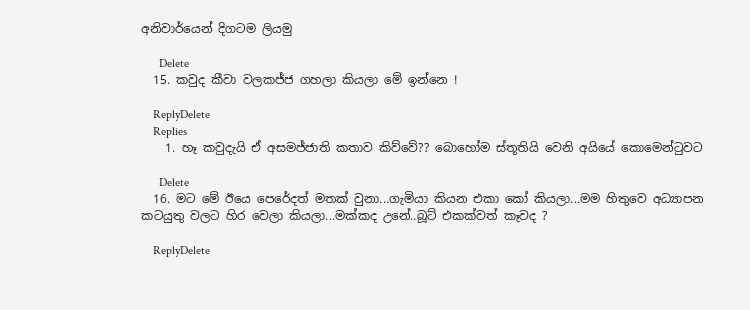අනිවාර්යෙන් දිගටම ලියමු

      Delete
  15. කවුද කීවා වලකජ්ජ ගහලා කියලා මේ ඉන්නෙ !

    ReplyDelete
    Replies
    1. හෑ කවුදැයි ඒ අසමජ්ජාති කතාව කිව්වේ?? බොහෝම ස්තූතියි වෙනි අයියේ කොමෙන්ටුවට

      Delete
  16. මට මේ ඊයෙ පෙරේදත් මතක් වුනා...ගැමියා කියන එකා කෝ කියලා...මම හිතුවෙ අධ්‍යාපන කටයුතු වලට හිර වෙලා කියලා...මක්කද උනේ..බූට් එකක්වත් කෑවද ?

    ReplyDelete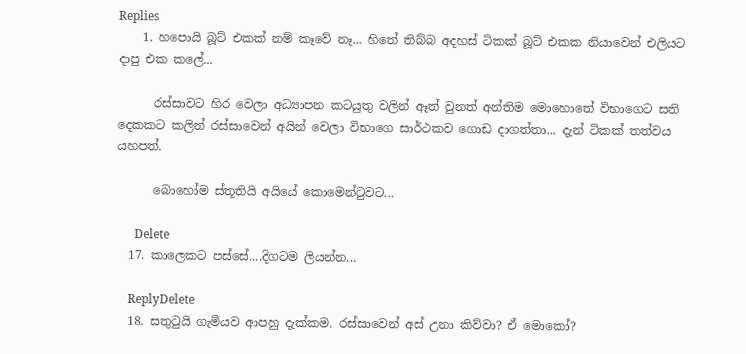Replies
    1. හපොයි බූට් එකක් නම් කෑවේ නෑ... හිතේ තිබ්බ අදහස් ටිකක් බූට් එකක නියාවෙන් එලියට දාපු එක කලේ...

      රස්සාවට හිර වෙලා අධ්‍යාපන කටයුතු වලින් ඈත් වුනත් අන්තිම මොහොතේ විභාගෙට සති දෙකකට කලින් රස්සාවෙන් අයින් වෙලා විභාගෙ සාර්ථකව ගොඩ දාගත්තා... දැන් ටිකක් තත්වය යහපත්.

      බොහෝම ස්තූතියි අයියේ කොමෙන්ටුවට...

      Delete
  17. කාලෙකට පස්සේ....දිගටම ලියන්න...

    ReplyDelete
  18. සතුටුයි ගැමියව ආපහු දැක්කම. රස්සාවෙන් අස් උනා කිව්වා? ඒ මොකෝ?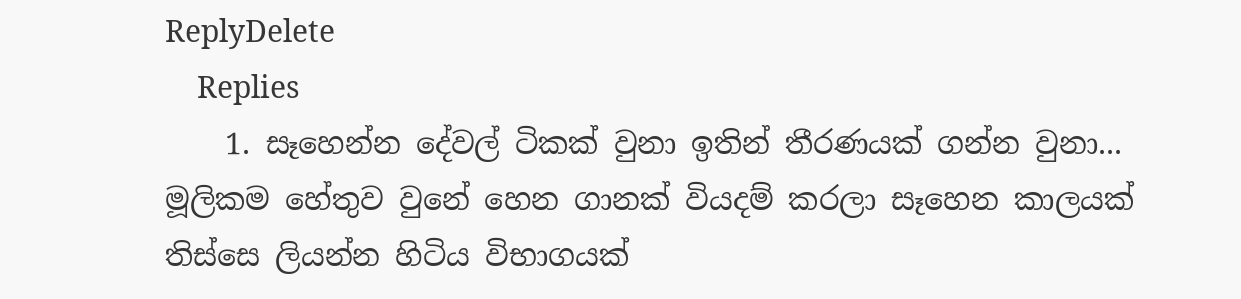ReplyDelete
    Replies
    1. සෑහෙන්න දේවල් ටිකක් වුනා ඉතින් තීරණයක් ගන්න වුනා... මූලිකම හේතුව වුනේ හෙන ගානක් වියදම් කරලා සෑහෙන කාලයක් තිස්සෙ ලියන්න හිටිය විභාගයක්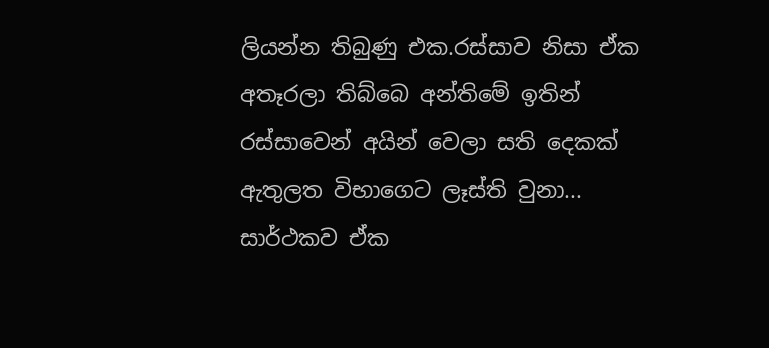ලියන්න තිබුණු එක.රස්සාව නිසා ඒක අතෑරලා තිබ්බෙ අන්තිමේ ඉතින් රස්සාවෙන් අයින් වෙලා සති දෙකක් ඇතුලත විභාගෙට ලෑස්ති වුනා... සාර්ථකව ඒක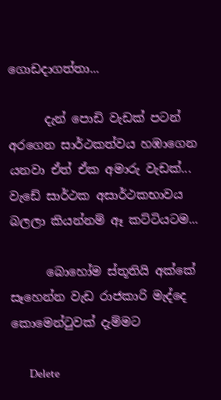ගොඩදාගත්තා...

      දැන් පොඩි වැඩක් පටන් අරගෙන සාර්ථකත්වය හඹාගෙන යනවා ඒත් ඒක අමාරු වැඩක්... වැඩේ සාර්ථක අසාර්ථකභාවය බලලා කියන්නම් ඈ කට්ටියටම...

      බොහෝම ස්තූතියි අක්කේ සෑහෙන්න වැඩ රාජකාරි මැද්දෙ කොමෙන්ටුවක් දැම්මට

      Delete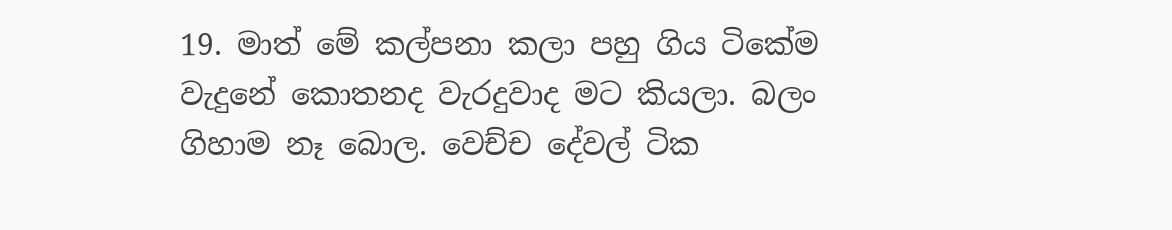19. මාත් මේ කල්පනා කලා පහු ගිය ටිකේම වැදුනේ කොතනද වැරදුවාද මට කියලා. බලං ගිහාම නෑ බොල. වෙච්ච දේවල් ටික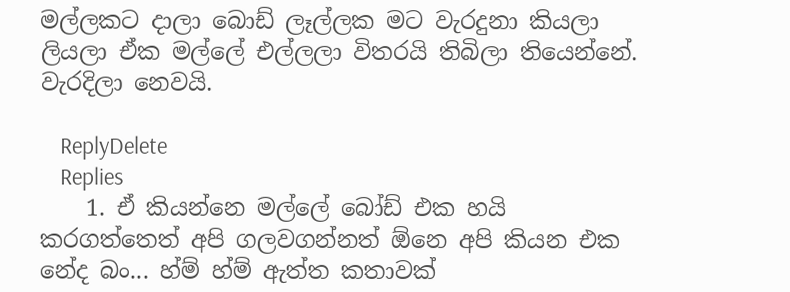මල්ලකට දාලා බොඩ් ලෑල්ලක මට වැරදුනා කියලා ලියලා ඒක මල්ලේ එල්ලලා විතරයි තිබිලා තියෙන්නේ. වැරදිලා නෙවයි.

    ReplyDelete
    Replies
    1. ඒ කියන්නෙ මල්ලේ බෝඩ් එක හයි කරගත්තෙත් අපි ගලවගන්නත් ඕනෙ අපි කියන එක නේද බං... හ්ම් හ්ම් ඇත්ත කතාවක්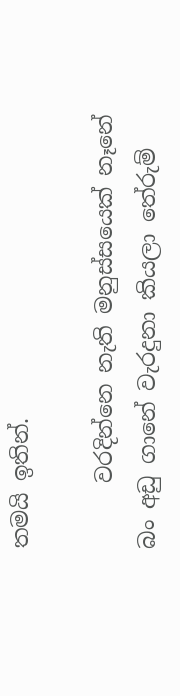තමයි ඉතින්.

      වරදින්නෙ නැති මනුස්සයෙක් නෑනේ බං අඩු ගානේ වැරදුනා කියලා තේරුම්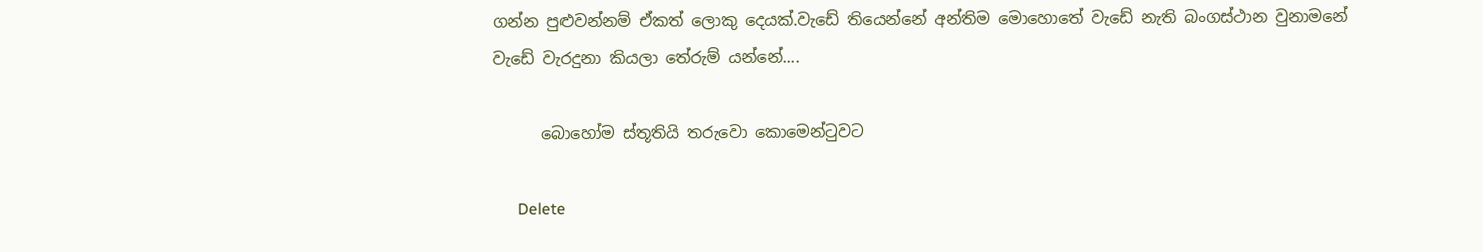ගන්න පුළුවන්නම් ඒකත් ලොකු දෙයක්.වැඩේ තියෙන්නේ අන්තිම මොහොතේ වැඩේ නැති බංගස්ථාන වුනාමනේ වැඩේ වැරදුනා කියලා තේරුම් යන්නේ....

      බොහෝම ස්තූතියි තරුවො කොමෙන්ටුවට

      Delete